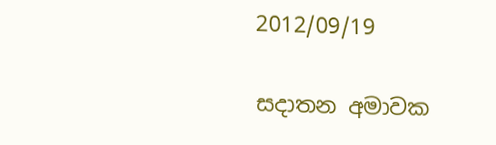2012/09/19

සදාතන අමාවක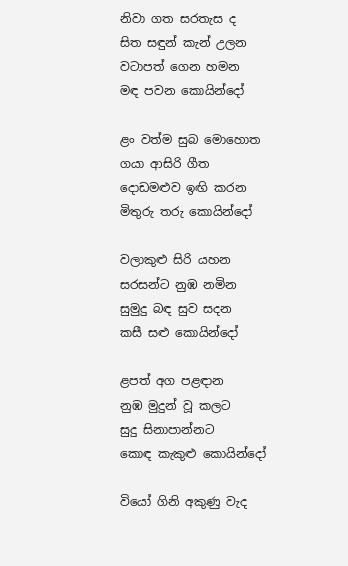නිවා ගත සරතැස ද
සිත සඳුන් කැන් උලන
වටාපත් ගෙන හමන
මඳ පවන කොයින්දෝ

ළං වත්ම සුබ මොහොත
ගයා ආසිරි ගීත
දොඩමළුව ඉඟි කරන
මිතුරු තරු කොයින්දෝ

වලාකුළු සිරි යහන
සරසන්ට නුඹ නමින
සුමුදු බඳ සුව සදන
කසී සළු කොයින්දෝ

ළපත් අග පළඳාන
නුඹ මුදුන් වූ කලට
සුදු සිනාපාන්නට
කොඳ කැකුළු කොයින්දෝ

වියෝ ගිනි අකුණු වැද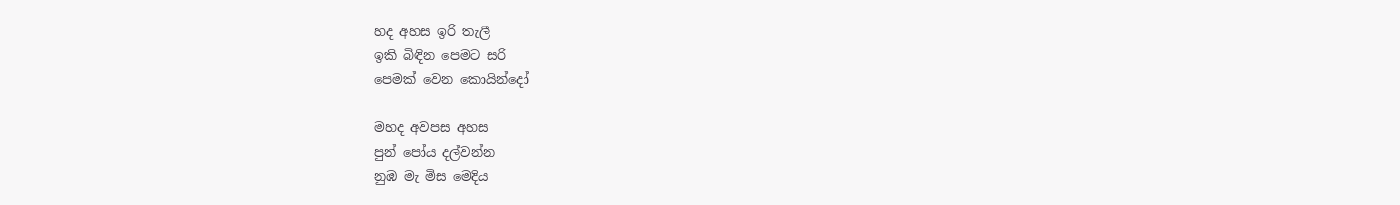හද අහස ඉරි තැලී
ඉකි බිඳින පෙමට සරි
පෙමක් වෙන කොයින්දෝ

මහද අවපස අහස
පුන් පෝය දල්වන්න
නුඹ මැ මිස මෙදිය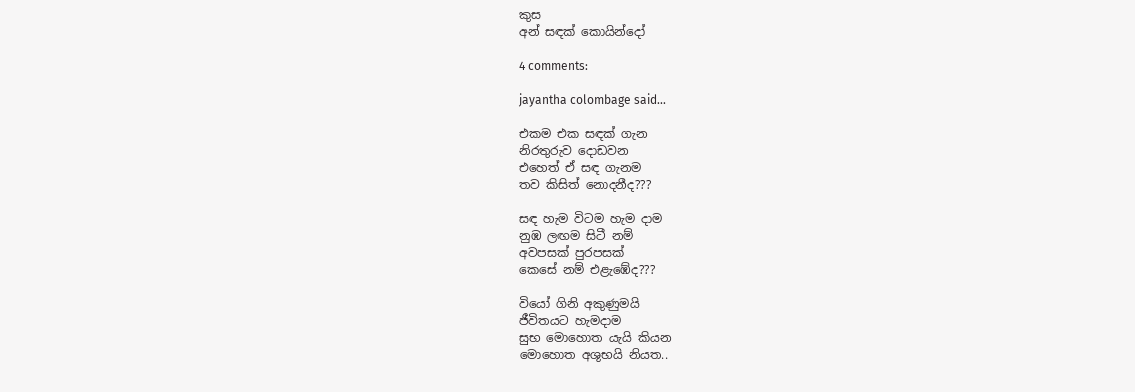කුස
අන් සඳක් කොයින්දෝ

4 comments:

jayantha colombage said...

එකම එක සඳක් ගැන
නිරතුරුව දොඩවන
එහෙත් ඒ සඳ ගැනම
තව කිසිත් නොදනීද???

සඳ හැම විටම හැම දාම
නුඹ ලඟම සිටී නම්
අවපසක් පුරපසක්
කෙසේ නම් එළැඹේද???

වියෝ ගිනි අකුණුමයි
ජීවිතයට හැමදාම
සුභ මොහොත යැයි කියන
මොහොත අශුභයි නියත..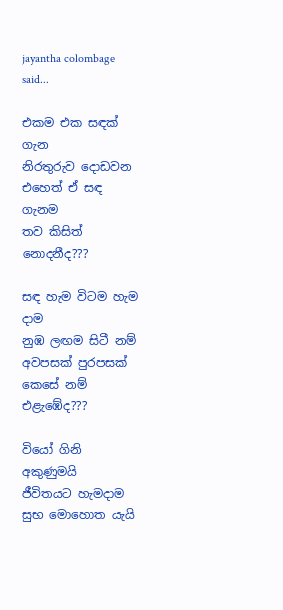jayantha colombage said...

එකම එක සඳක් ගැන
නිරතුරුව දොඩවන
එහෙත් ඒ සඳ ගැනම
තව කිසිත් නොදනීද???

සඳ හැම විටම හැම දාම
නුඹ ලඟම සිටී නම්
අවපසක් පුරපසක්
කෙසේ නම් එළැඹේද???

වියෝ ගිනි අකුණුමයි
ජීවිතයට හැමදාම
සුභ මොහොත යැයි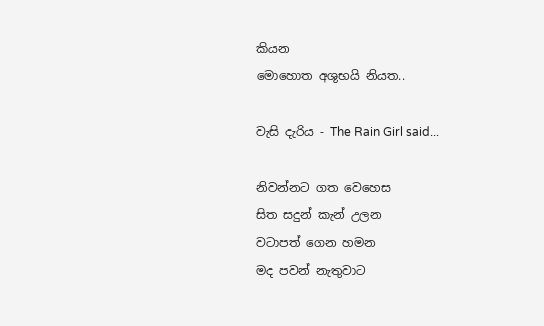කියන
මොහොත අශුභයි නියත..

වැසි දැරිය - The Rain Girl said...

නිවන්නට ගත වෙහෙස
සිත සදුන් කැන් උලන
වටාපත් ගෙන හමන
මද පවන් නැතුවාට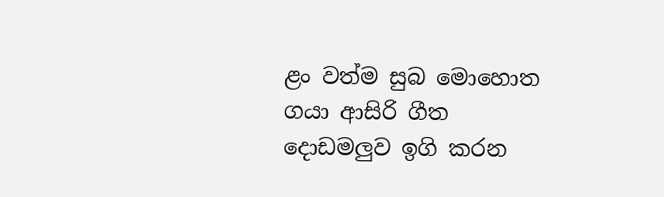ළං වත්ම සුබ මොහොත
ගයා ආසිරි ගීත
දොඩමලුව ඉගි කරන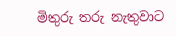මිතුරු තරු නැතුවාට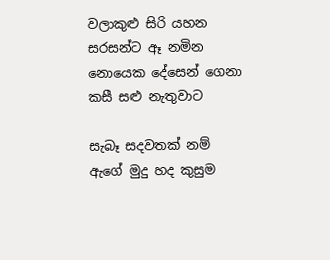වලාකුළු සිරි යහන
සරසන්ට ඈ නමින
නොයෙක දේසෙන් ගෙනා
කසී සළු නැතුවාට

සැබෑ සදවතක් නම්
ඇගේ මුදු හද කුසුම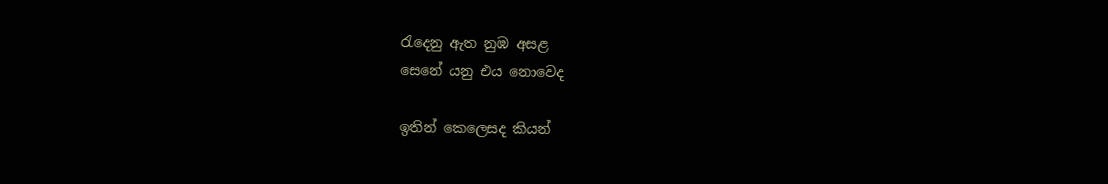රැදෙනු ඇත නුඹ අසළ
සෙනේ යනු එය නොවෙද

ඉතින් කෙලෙසද කියන්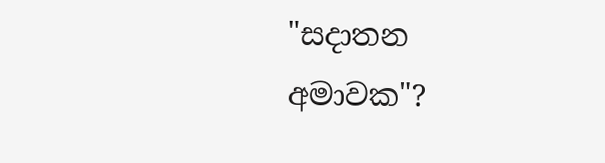"සදාතන
අමාවක"?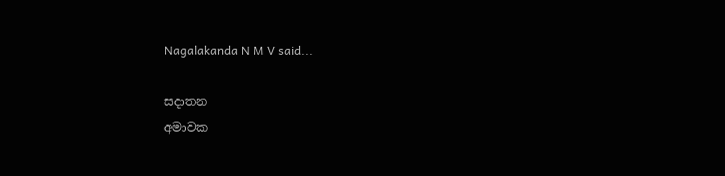Nagalakanda N M V said...

සදාතන
අමාවක